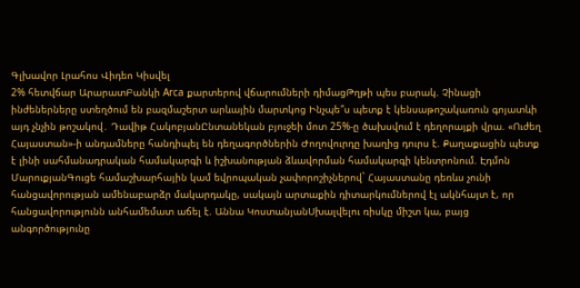Գլխավոր Լրահոս Վիդեո Կիսվել
2% հետվճար ԱրարատԲանկի Arca քարտերով վճարումների դիմացԹղթի պես բարակ. Չինացի ինժեներները ստեղծում են բազմաշերտ արևային մարտկոց Ինչպե՞ս պետք է կենսաթոշակառուն գոյատևի այդ չնչին թոշակով․ Դավիթ ՀակոբյանԸնտանեկան բյուջեի մոտ 25%-ը ծախսվում է դեղորայքի վրա. «Ուժեղ Հայաստան»-ի անդամները հանդիպել են դեղագործներին Ժողովուրդը խաղից դուրս է. Քաղաքացին պետք է լինի սահմանադրական համակարգի և իշխանության ձևավորման համակարգի կենտրոնում. Էդմոն ՄարուքյանԳուցե համաշխարհային կամ եվրոպական չափորոշիչներով` Հայաստանը դեռևս չունի հանցավորության ամենաբարձր մակարդակը, սակայն արտաքին դիտարկումներով էլ ակնհայտ է, որ հանցավորությունն անհամեմատ աճել է. Աննա ԿոստանյանՍխալվելու ռիսկը միշտ կա, բայց անգործությունը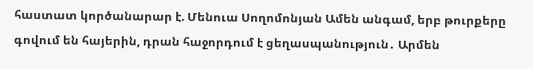հաստատ կործանարար է. Մենուա Սողոմոնյան Ամեն անգամ, երբ թուրքերը գովում են հայերին, դրան հաջորդում է ցեղասպանություն․ Արմեն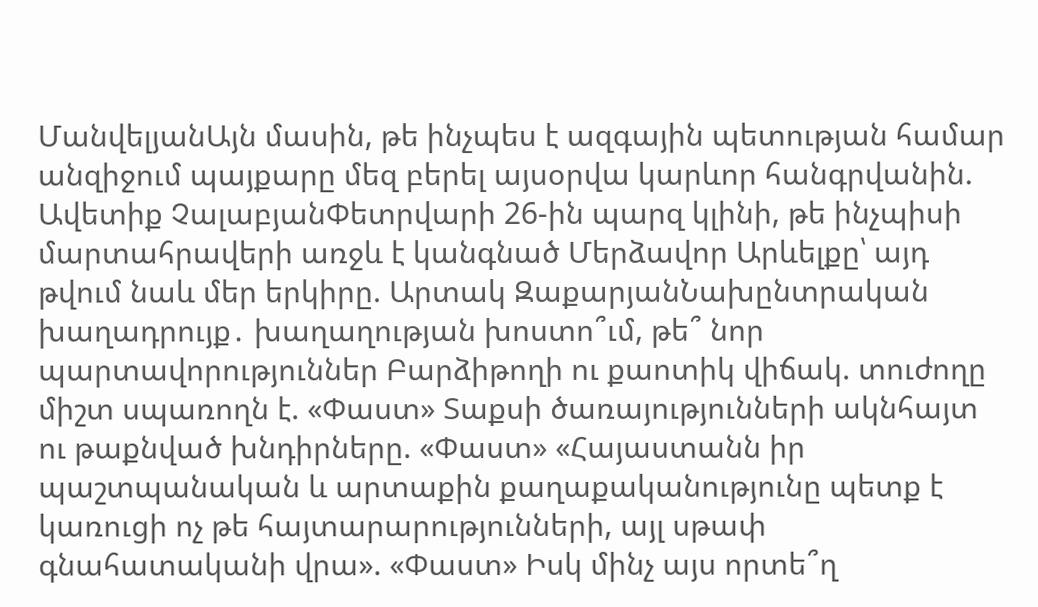ՄանվելյանԱյն մասին, թե ինչպես է ազգային պետության համար անզիջում պայքարը մեզ բերել այսօրվա կարևոր հանգրվանին. Ավետիք ՉալաբյանՓետրվարի 26-ին պարզ կլինի, թե ինչպիսի մարտահրավերի առջև է կանգնած Մերձավոր Արևելքը՝ այդ թվում նաև մեր երկիրը. Արտակ ԶաքարյանՆախընտրական խաղադրույք․ խաղաղության խոստո՞ւմ, թե՞ նոր պարտավորություններ Բարձիթողի ու քաոտիկ վիճակ. տուժողը միշտ սպառողն է. «Փաստ» Տաքսի ծառայությունների ակնհայտ ու թաքնված խնդիրները. «Փաստ» «Հայաստանն իր պաշտպանական և արտաքին քաղաքականությունը պետք է կառուցի ոչ թե հայտարարությունների, այլ սթափ գնահատականի վրա». «Փաստ» Իսկ մինչ այս որտե՞ղ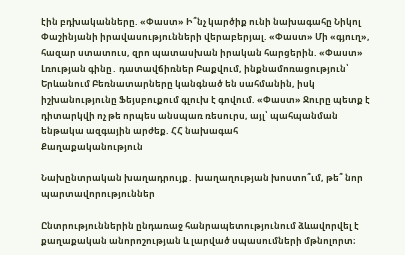էին բդխականները. «Փաստ» Ի՞նչ կարծիք ունի նախագահը Նիկոլ Փաշինյանի իրավասությունների վերաբերյալ. «Փաստ» Մի «գյուղ», հազար ստատուս, զրո պատասխան իրական հարցերին. «Փաստ» Լռության գինը․ դատավճիռներ Բաքվում, ինքնամոռացություն՝ Երևանում Բեռնատարները կանգնած են սահմանին, իսկ իշխանությունը Ֆեյսբուքում գլուխ է գովում. «Փաստ» Ջուրը պետք է դիտարկվի ոչ թե որպես անսպառ ռեսուրս, այլ՝ պահպանման ենթակա ազգային արժեք. ՀՀ նախագահ
Քաղաքականություն

Նախընտրական խաղադրույք․ խաղաղության խոստո՞ւմ, թե՞ նոր պարտավորություններ

Ընտրություններին ընդառաջ հանրապետությունում ձևավորվել է քաղաքական անորոշության և լարված սպասումների մթնոլորտ։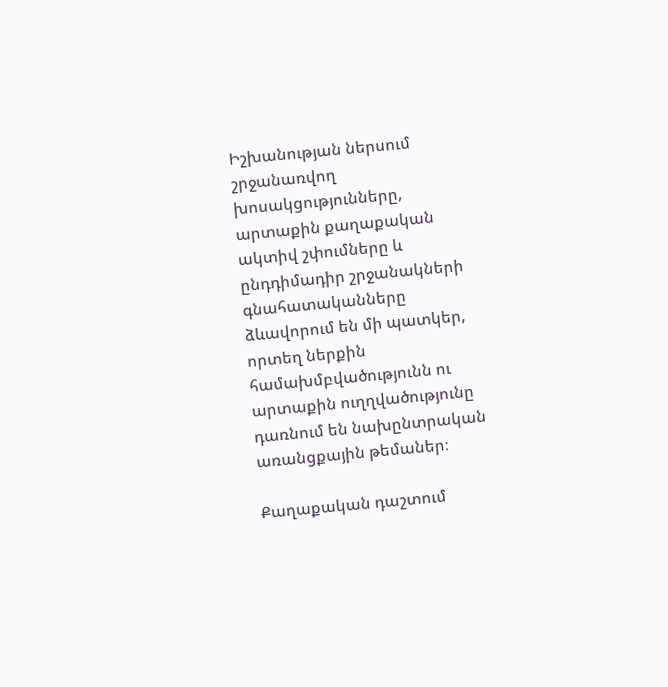Իշխանության ներսում շրջանառվող խոսակցությունները, արտաքին քաղաքական ակտիվ շփումները և ընդդիմադիր շրջանակների գնահատականները ձևավորում են մի պատկեր, որտեղ ներքին համախմբվածությունն ու արտաքին ուղղվածությունը դառնում են նախընտրական առանցքային թեմաներ։

Քաղաքական դաշտում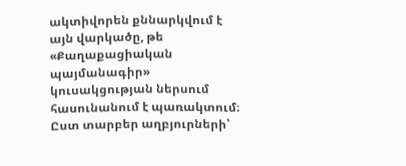ակտիվորեն քննարկվում է այն վարկածը, թե «Քաղաքացիական պայմանագիր» կուսակցության ներսում հասունանում է պառակտում։ Ըստ տարբեր աղբյուրների՝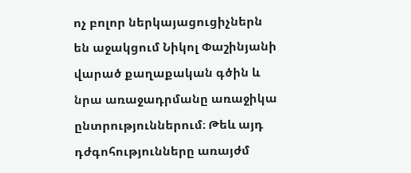ոչ բոլոր ներկայացուցիչներն են աջակցում Նիկոլ Փաշինյանի վարած քաղաքական գծին և նրա առաջադրմանը առաջիկա ընտրություններում։ Թեև այդ դժգոհությունները առայժմ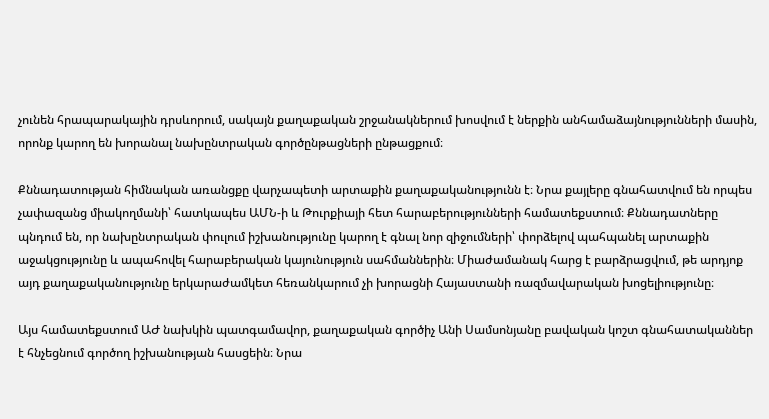չունեն հրապարակային դրսևորում, սակայն քաղաքական շրջանակներում խոսվում է ներքին անհամաձայնությունների մասին, որոնք կարող են խորանալ նախընտրական գործընթացների ընթացքում։

Քննադատության հիմնական առանցքը վարչապետի արտաքին քաղաքականությունն է։ Նրա քայլերը գնահատվում են որպես չափազանց միակողմանի՝ հատկապես ԱՄՆ-ի և Թուրքիայի հետ հարաբերությունների համատեքստում։ Քննադատները պնդում են, որ նախընտրական փուլում իշխանությունը կարող է գնալ նոր զիջումների՝ փորձելով պահպանել արտաքին աջակցությունը և ապահովել հարաբերական կայունություն սահմաններին։ Միաժամանակ հարց է բարձրացվում, թե արդյոք այդ քաղաքականությունը երկարաժամկետ հեռանկարում չի խորացնի Հայաստանի ռազմավարական խոցելիությունը։

Այս համատեքստում ԱԺ նախկին պատգամավոր, քաղաքական գործիչ Անի Սամսոնյանը բավական կոշտ գնահատականներ է հնչեցնում գործող իշխանության հասցեին։ Նրա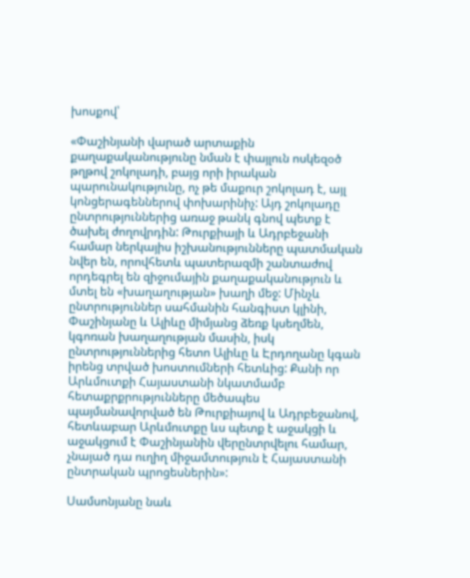խոսքով՝

«Փաշինյանի վարած արտաքին քաղաքականությունը նման է փայլուն ոսկեզօծ թղթով շոկոլադի, բայց որի իրական պարունակությունը, ոչ թե մաքուր շոկոլադ է, այլ կոնցերագեններով փոխարինիչ: Այդ շոկոլադը ընտրություններից առաջ թանկ գնով պետք է ծախել ժողովրդին: Թուրքիայի և Ադրբեջանի համար ներկայիս իշխանությունները պատմական նվեր են, որովհետև պատերազմի շանտաժով որդեգրել են զիջումային քաղաքականություն և մտել են «խաղաղության» խաղի մեջ: Մինչև ընտրություններ սահմանին հանգիստ կլինի, Փաշինյանը և Ալիևը միմյանց ձեռք կսեղմեն, կգոռան խաղաղության մասին, իսկ ընտրություններից հետո Ալիևը և Էրդողանը կգան իրենց տրված խոստումների հետևից: Քանի որ Արևմուտքի Հայաստանի նկատմամբ հետաքրքրությունները մեծապես պայմանավորված են Թուրքիայով և Ադրբեջանով, հետևաբար Արևմուտքը ևս պետք է աջակցի և աջակցում է Փաշինյանին վերընտրվելու համար, չնայած դա ուղիղ միջամտություն է Հայաստանի ընտրական պրոցեսներին»:

Սամսոնյանը նաև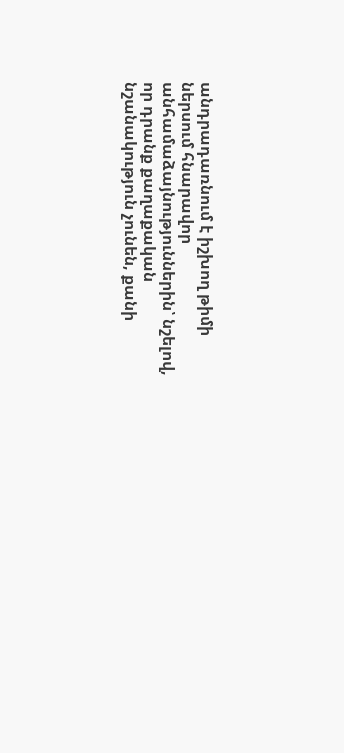անդրադառնում է իշխող թիմի ներսում հնարավոր անհամաձայնություններին՝ նշելով, որ դրանք քաղաքական նշանակություն չունեն, քանի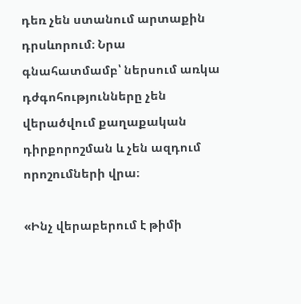դեռ չեն ստանում արտաքին դրսևորում։ Նրա գնահատմամբ՝ ներսում առկա դժգոհությունները չեն վերածվում քաղաքական դիրքորոշման և չեն ազդում որոշումների վրա։

«Ինչ վերաբերում է թիմի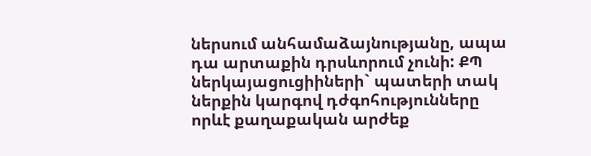ներսում անհամաձայնությանը, ապա դա արտաքին դրսևորում չունի: ՔՊ ներկայացուցիիների` պատերի տակ ներքին կարգով դժգոհությունները որևէ քաղաքական արժեք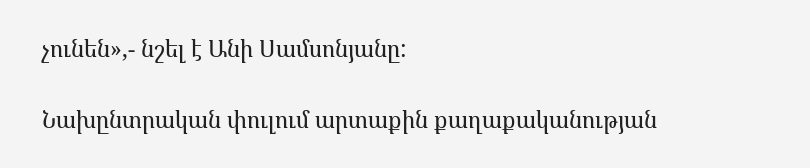չունեն»,- նշել է Անի Սամսոնյանը:

Նախընտրական փուլում արտաքին քաղաքականության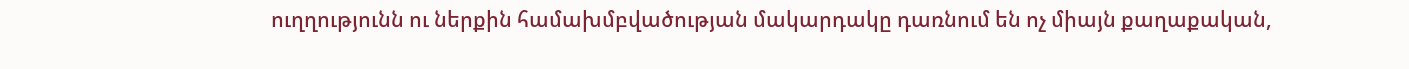ուղղությունն ու ներքին համախմբվածության մակարդակը դառնում են ոչ միայն քաղաքական,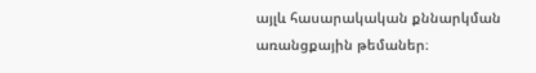այլև հասարակական քննարկման առանցքային թեմաներ։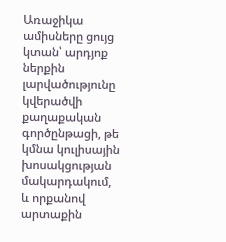Առաջիկա ամիսները ցույց կտան՝ արդյոք ներքին լարվածությունը կվերածվի քաղաքական գործընթացի, թե կմնա կուլիսային խոսակցության մակարդակում, և որքանով արտաքին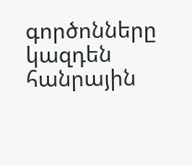գործոնները կազդեն հանրային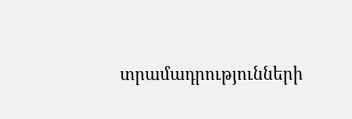տրամադրությունների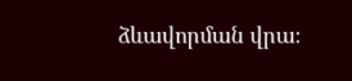ձևավորման վրա։